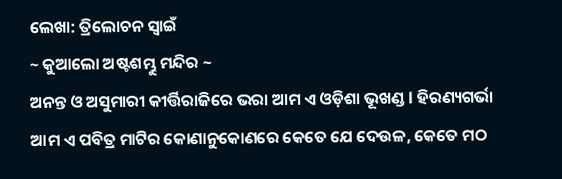ଲେଖା: ତ୍ରିଲୋଚନ ସ୍ୱାଇଁ
~ କୁଆଲୋ ଅଷ୍ଟଶମ୍ଭୁ ମନ୍ଦିର ~
ଅନନ୍ତ ଓ ଅସୁମାରୀ କୀର୍ତ୍ତିରାଜିରେ ଭରା ଆମ ଏ ଓଡ଼ିଶା ଭୂଖଣ୍ଡ l ହିରଣ୍ୟଗର୍ଭା ଆମ ଏ ପବିତ୍ର ମାଟିର କୋଣାନୁକୋଣରେ କେତେ ଯେ ଦେଉଳ, କେତେ ମଠ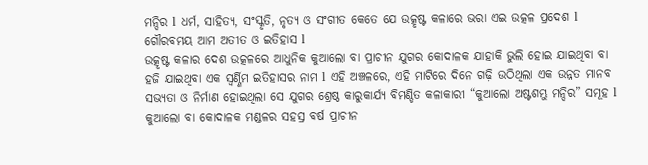ମନ୍ଦିର l ଧର୍ମ, ସାହିତ୍ୟ, ସଂସ୍କୃତି, ନୃତ୍ୟ ଓ ସଂଗୀତ କେତେ ଯେ ଉତ୍କୃଷ୍ଟ କଳାରେ ଭରା ଏଇ ଉତ୍କଳ ପ୍ରଦେଶ l ଗୌରବମୟ ଆମ ଅତୀତ ଓ ଇତିହାସ l
ଉତ୍କୃଷ୍ଟ କଳାର ଦେଶ ଉତ୍କଳରେ ଆଧୁନିକ କୁଆଲୋ ବା ପ୍ରାଚୀନ ଯୁଗର କୋଦାଳକ ଯାହାକି ଭୁଲି ହୋଇ ଯାଇଥିବା ବା ହଜି ଯାଇଥିବା ଏକ ସ୍ବର୍ଣ୍ଣିମ ଇତିହାସର ନାମ l ଏହି ଅଞ୍ଚଳରେ, ଏହି ମାଟିରେ ଦିନେ ଗଢ଼ି ଉଠିଥିଲା ଏକ ଉନ୍ନତ ମାନବ ସଭ୍ୟତା ଓ ନିର୍ମାଣ ହୋଇଥିଲା ସେ ଯୁଗର ଶ୍ରେଷ୍ଠ କାରୁକାର୍ଯ୍ୟ ବିମଣ୍ଡିତ କଳାକାରୀ “କୁଆଲୋ ଅଷ୍ଟଶମ୍ଭୁ ମନ୍ଦିର” ସମୂହ l କୁଆଲୋ ବା କୋଦାଳକ ମଣ୍ଡଳର ସହସ୍ର ବର୍ଷ ପ୍ରାଚୀନ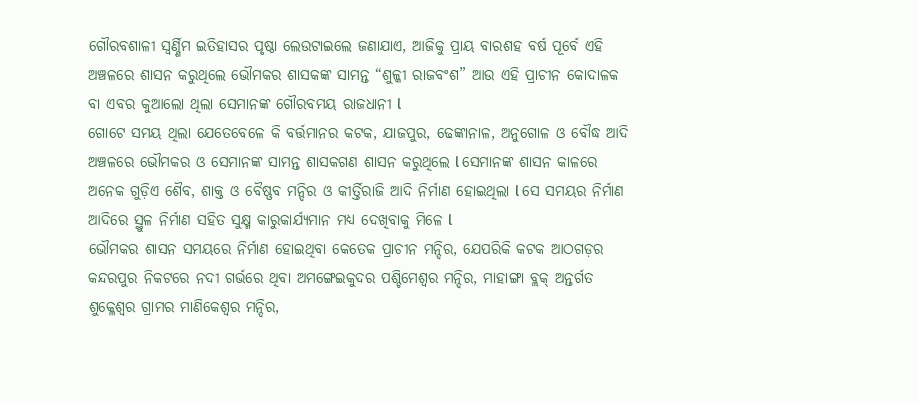ଗୌରବଶାଳୀ ସ୍ବର୍ଣ୍ଣିମ ଇତିହାସର ପୃଷ୍ଠା ଲେଉଟାଇଲେ ଜଣାଯାଏ, ଆଜିକୁ ପ୍ରାୟ ବାରଶହ ବର୍ଷ ପୂର୍ବେ ଏହି ଅଞ୍ଚଳରେ ଶାସନ କରୁଥିଲେ ଭୌମକର ଶାସକଙ୍କ ସାମନ୍ତ “ଶୁଳ୍କୀ ରାଜବଂଶ” ଆଉ ଏହି ପ୍ରାଚୀନ କୋଦାଳକ ବା ଏବର କୁଆଲୋ ଥିଲା ସେମାନଙ୍କ ଗୌରବମୟ ରାଜଧାନୀ l
ଗୋଟେ ସମୟ ଥିଲା ଯେତେବେଳେ କି ବର୍ତ୍ତମାନର କଟକ, ଯାଜପୁର, ଢେଙ୍କାନାଳ, ଅନୁଗୋଳ ଓ ବୌଦ୍ଧ ଆଦି ଅଞ୍ଚଳରେ ଭୌମକର ଓ ସେମାନଙ୍କ ସାମନ୍ତ ଶାସକଗଣ ଶାସନ କରୁଥିଲେ l ସେମାନଙ୍କ ଶାସନ କାଳରେ ଅନେକ ଗୁଡ଼ିଏ ଶୈବ, ଶାକ୍ତ ଓ ବୈଷ୍ଣବ ମନ୍ଦିର ଓ କୀର୍ତ୍ତିରାଜି ଆଦି ନିର୍ମାଣ ହୋଇଥିଲା l ସେ ସମୟର ନିର୍ମାଣ ଆଦିରେ ସ୍ଥୁଳ ନିର୍ମାଣ ସହିତ ସୁକ୍ଷ୍ମ କାରୁକାର୍ଯ୍ୟମାନ ମଧ୍ୟ ଦେଖିବାକୁ ମିଳେ l
ଭୌମକର ଶାସନ ସମୟରେ ନିର୍ମାଣ ହୋଇଥିବା କେତେକ ପ୍ରାଚୀନ ମନ୍ଦିର, ଯେପରିକି କଟକ ଆଠଗଡ଼ର କନ୍ଦରପୁର ନିକଟରେ ନଦୀ ଗର୍ଭରେ ଥିବା ଅମଙ୍ଗେଇକୁଦର ପଶ୍ଚିମେଶ୍ୱର ମନ୍ଦିର, ମାହାଙ୍ଗା ବ୍ଲକ୍ ଅନ୍ତର୍ଗତ ଶୁକ୍ଳେଶ୍ୱର ଗ୍ରାମର ମାଣିକେଶ୍ବର ମନ୍ଦିର,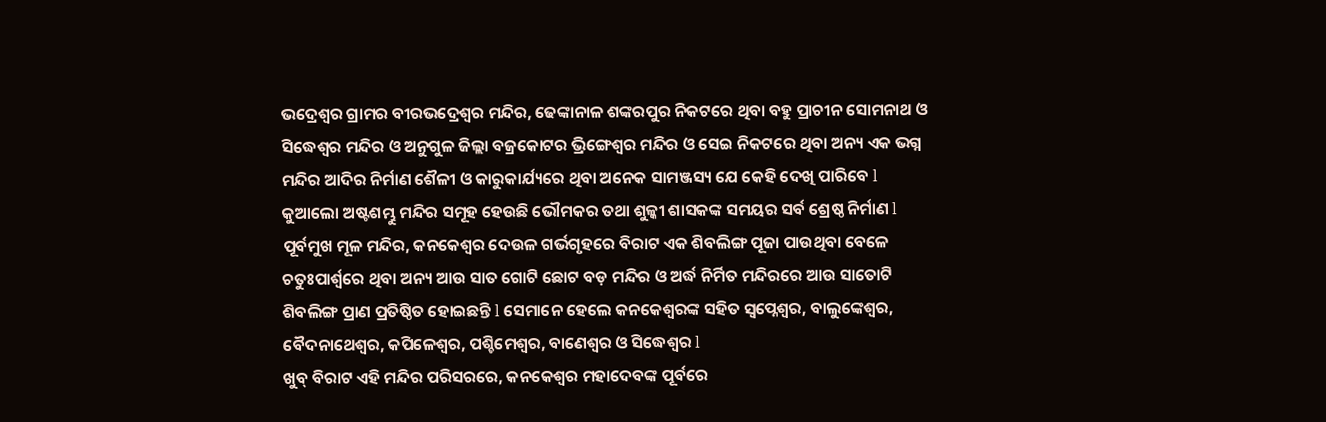ଭଦ୍ରେଶ୍ୱର ଗ୍ରାମର ବୀରଭଦ୍ରେଶ୍ୱର ମନ୍ଦିର, ଢେଙ୍କାନାଳ ଶଙ୍କରପୁର ନିକଟରେ ଥିବା ବହୁ ପ୍ରାଚୀନ ସୋମନାଥ ଓ ସିଦ୍ଧେଶ୍ୱର ମନ୍ଦିର ଓ ଅନୁଗୁଳ ଜିଲ୍ଲା ବଜ୍ରକୋଟର ଭ୍ରିଙ୍ଗେଶ୍ୱର ମନ୍ଦିର ଓ ସେଇ ନିକଟରେ ଥିବା ଅନ୍ୟ ଏକ ଭଗ୍ନ ମନ୍ଦିର ଆଦିର ନିର୍ମାଣ ଶୈଳୀ ଓ କାରୁକାର୍ଯ୍ୟରେ ଥିବା ଅନେକ ସାମଞ୍ଜସ୍ୟ ଯେ କେହି ଦେଖି ପାରିବେ l
କୁଆଲୋ ଅଷ୍ଟଶମ୍ଭୁ ମନ୍ଦିର ସମୂହ ହେଉଛି ଭୌମକର ତଥା ଶୁଳ୍କୀ ଶାସକଙ୍କ ସମୟର ସର୍ବ ଶ୍ରେଷ୍ଠ ନିର୍ମାଣ l ପୂର୍ବମୁଖ ମୂଳ ମନ୍ଦିର, କନକେଶ୍ୱର ଦେଉଳ ଗର୍ଭଗୃହରେ ବିରାଟ ଏକ ଶିବଲିଙ୍ଗ ପୂଜା ପାଉଥିବା ବେଳେ ଚତୁଃପାର୍ଶ୍ୱରେ ଥିବା ଅନ୍ୟ ଆଉ ସାତ ଗୋଟି ଛୋଟ ବଡ଼ ମନ୍ଦିର ଓ ଅର୍ଦ୍ଧ ନିର୍ମିତ ମନ୍ଦିରରେ ଆଉ ସାତୋଟି ଶିବଲିଙ୍ଗ ପ୍ରାଣ ପ୍ରତିଷ୍ଠିତ ହୋଇଛନ୍ତି l ସେମାନେ ହେଲେ କନକେଶ୍ୱରଙ୍କ ସହିତ ସ୍ୱପ୍ନେଶ୍ୱର, ବାଲୁଙ୍କେଶ୍ୱର, ବୈଦନାଥେଶ୍ୱର, କପିଳେଶ୍ଵର, ପଶ୍ଚିମେଶ୍ୱର, ବାଣେଶ୍ୱର ଓ ସିଦ୍ଧେଶ୍ୱର l
ଖୁବ୍ ବିରାଟ ଏହି ମନ୍ଦିର ପରିସରରେ, କନକେଶ୍ୱର ମହାଦେବଙ୍କ ପୂର୍ବରେ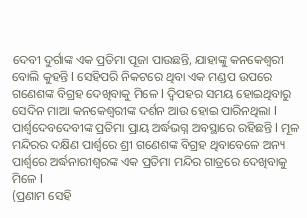ଦେବୀ ଦୁର୍ଗାଙ୍କ ଏକ ପ୍ରତିମା ପୂଜା ପାଉଛନ୍ତି, ଯାହାଙ୍କୁ କନକେଶ୍ବରୀ ବୋଲି କୁହନ୍ତି l ସେହିପରି ନିକଟରେ ଥିବା ଏକ ମଣ୍ଡପ ଉପରେ ଗଣେଶଙ୍କ ବିଗ୍ରହ ଦେଖିବାକୁ ମିଳେ l ଦ୍ବିପହର ସମୟ ହୋଇଥିବାରୁ ସେଦିନ ମାଆ କନକେଶ୍ବରୀଙ୍କ ଦର୍ଶନ ଆଉ ହୋଇ ପାରିନଥିଲା l ପାର୍ଶ୍ଵଦେବଦେବୀଙ୍କ ପ୍ରତିମା ପ୍ରାୟ ଅର୍ଦ୍ଧଭଗ୍ନ ଅବସ୍ଥାରେ ରହିଛନ୍ତି l ମୂଳ ମନ୍ଦିରର ଦକ୍ଷିଣ ପାର୍ଶ୍ୱରେ ଶ୍ରୀ ଗଣେଶଙ୍କ ବିଗ୍ରହ ଥିବାବେଳେ ଅନ୍ୟ ପାର୍ଶ୍ୱରେ ଅର୍ଦ୍ଧନାରୀଶ୍ୱରଙ୍କ ଏକ ପ୍ରତିମା ମନ୍ଦିର ଗାତ୍ରରେ ଦେଖିବାକୁ ମିଳେ l
(ପ୍ରଣାମ ସେହି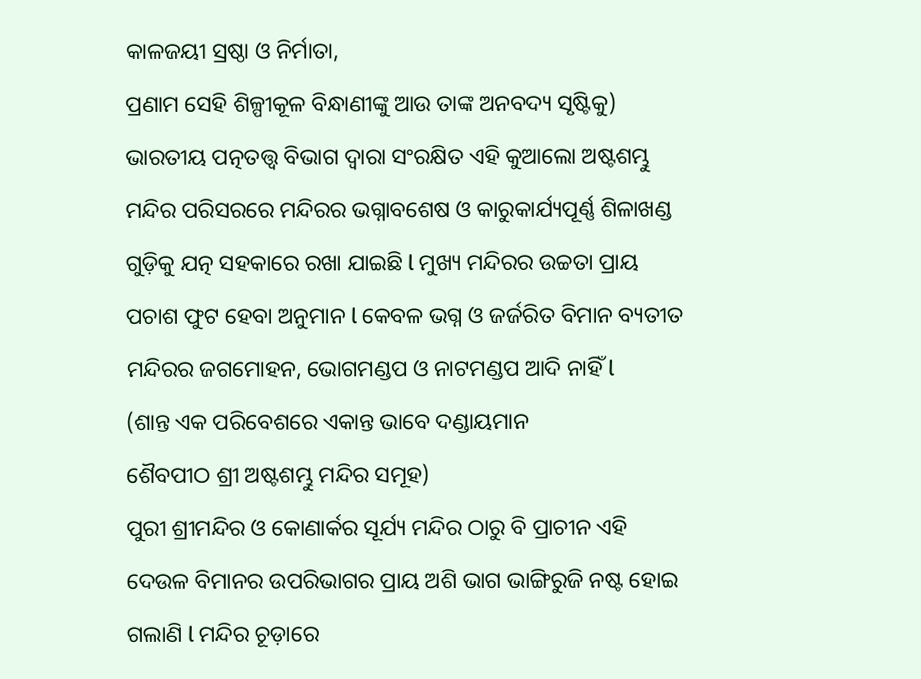କାଳଜୟୀ ସ୍ରଷ୍ଠା ଓ ନିର୍ମାତା,
ପ୍ରଣାମ ସେହି ଶିଳ୍ପୀକୂଳ ବିନ୍ଧାଣୀଙ୍କୁ ଆଉ ତାଙ୍କ ଅନବଦ୍ୟ ସୃଷ୍ଟିକୁ)
ଭାରତୀୟ ପତ୍ନତତ୍ତ୍ୱ ବିଭାଗ ଦ୍ୱାରା ସଂରକ୍ଷିତ ଏହି କୁଆଲୋ ଅଷ୍ଟଶମ୍ଭୁ ମନ୍ଦିର ପରିସରରେ ମନ୍ଦିରର ଭଗ୍ନାବଶେଷ ଓ କାରୁକାର୍ଯ୍ୟପୂର୍ଣ୍ଣ ଶିଳାଖଣ୍ଡ ଗୁଡ଼ିକୁ ଯତ୍ନ ସହକାରେ ରଖା ଯାଇଛି l ମୁଖ୍ୟ ମନ୍ଦିରର ଉଚ୍ଚତା ପ୍ରାୟ ପଚାଶ ଫୁଟ ହେବା ଅନୁମାନ l କେବଳ ଭଗ୍ନ ଓ ଜର୍ଜରିତ ବିମାନ ବ୍ୟତୀତ ମନ୍ଦିରର ଜଗମୋହନ, ଭୋଗମଣ୍ଡପ ଓ ନାଟମଣ୍ଡପ ଆଦି ନାହିଁ l
(ଶାନ୍ତ ଏକ ପରିବେଶରେ ଏକାନ୍ତ ଭାବେ ଦଣ୍ଡାୟମାନ
ଶୈବପୀଠ ଶ୍ରୀ ଅଷ୍ଟଶମ୍ଭୁ ମନ୍ଦିର ସମୂହ)
ପୁରୀ ଶ୍ରୀମନ୍ଦିର ଓ କୋଣାର୍କର ସୂର୍ଯ୍ୟ ମନ୍ଦିର ଠାରୁ ବି ପ୍ରାଚୀନ ଏହି ଦେଉଳ ବିମାନର ଉପରିଭାଗର ପ୍ରାୟ ଅଶି ଭାଗ ଭାଙ୍ଗିରୁଜି ନଷ୍ଟ ହୋଇ ଗଲାଣି l ମନ୍ଦିର ଚୂଡ଼ାରେ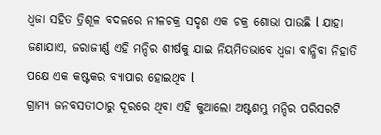ଧ୍ବଜା ସହିତ ତ୍ରିଶୂଳ ବଦଳରେ ନୀଳଚକ୍ର ସଦୃଶ ଏକ ଚକ୍ର ଶୋଭା ପାଉଛି l ଯାହା ଜଣାଯାଏ, ଜରାଜୀର୍ଣ୍ଣ ଏହି ମନ୍ଦିର ଶୀର୍ଷକୁ ଯାଇ ନିୟମିତଭାବେ ଧ୍ବଜା ବାନ୍ଧିବା ନିହାତି ପକ୍ଷେ ଏକ କଷ୍ଟକର ବ୍ୟାପାର ହୋଇଥିବ l
ଗ୍ରାମ୍ୟ ଜନବସତୀଠାରୁ ଦୂରରେ ଥିବା ଏହି କୁଆଲୋ ଅଷ୍ଟଶମ୍ଭୁ ମନ୍ଦିର ପରିସରଟି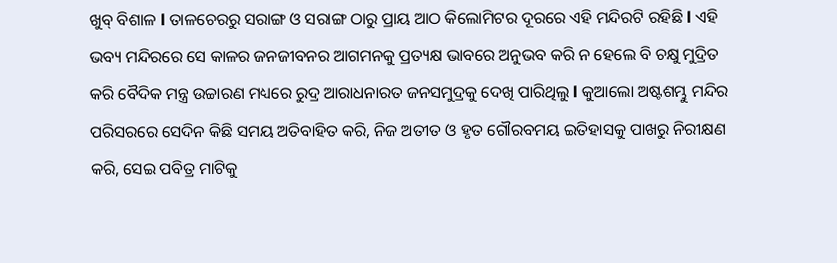ଖୁବ୍ ବିଶାଳ l ତାଳଚେରରୁ ସରାଙ୍ଗ ଓ ସରାଙ୍ଗ ଠାରୁ ପ୍ରାୟ ଆଠ କିଲୋମିଟର ଦୂରରେ ଏହି ମନ୍ଦିରଟି ରହିଛି l ଏହି ଭବ୍ୟ ମନ୍ଦିରରେ ସେ କାଳର ଜନଜୀବନର ଆଗମନକୁ ପ୍ରତ୍ୟକ୍ଷ ଭାବରେ ଅନୁଭବ କରି ନ ହେଲେ ବି ଚକ୍ଷୁ ମୁଦ୍ରିତ କରି ବୈଦିକ ମନ୍ତ୍ର ଉଚ୍ଚାରଣ ମଧ୍ୟରେ ରୁଦ୍ର ଆରାଧନାରତ ଜନସମୁଦ୍ରକୁ ଦେଖି ପାରିଥିଲୁ l କୁଆଲୋ ଅଷ୍ଟଶମ୍ଭୁ ମନ୍ଦିର ପରିସରରେ ସେଦିନ କିଛି ସମୟ ଅତିବାହିତ କରି, ନିଜ ଅତୀତ ଓ ହୃତ ଗୌରବମୟ ଇତିହାସକୁ ପାଖରୁ ନିରୀକ୍ଷଣ କରି, ସେଇ ପବିତ୍ର ମାଟିକୁ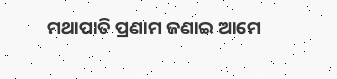ମଥାପାତି ପ୍ରଣାମ ଜଣାଇ ଆମେ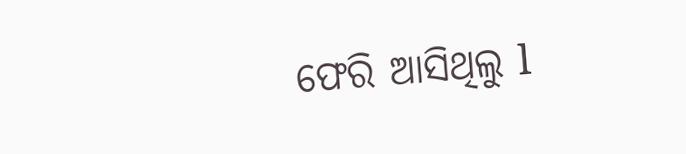ଫେରି ଆସିଥିଲୁ l